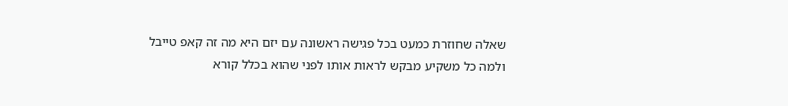שאלה שחוזרת כמעט בכל פגישה ראשונה עם יזם היא מה זה קאפ טייבל ולמה כל משקיע מבקש לראות אותו לפני שהוא בכלל קורא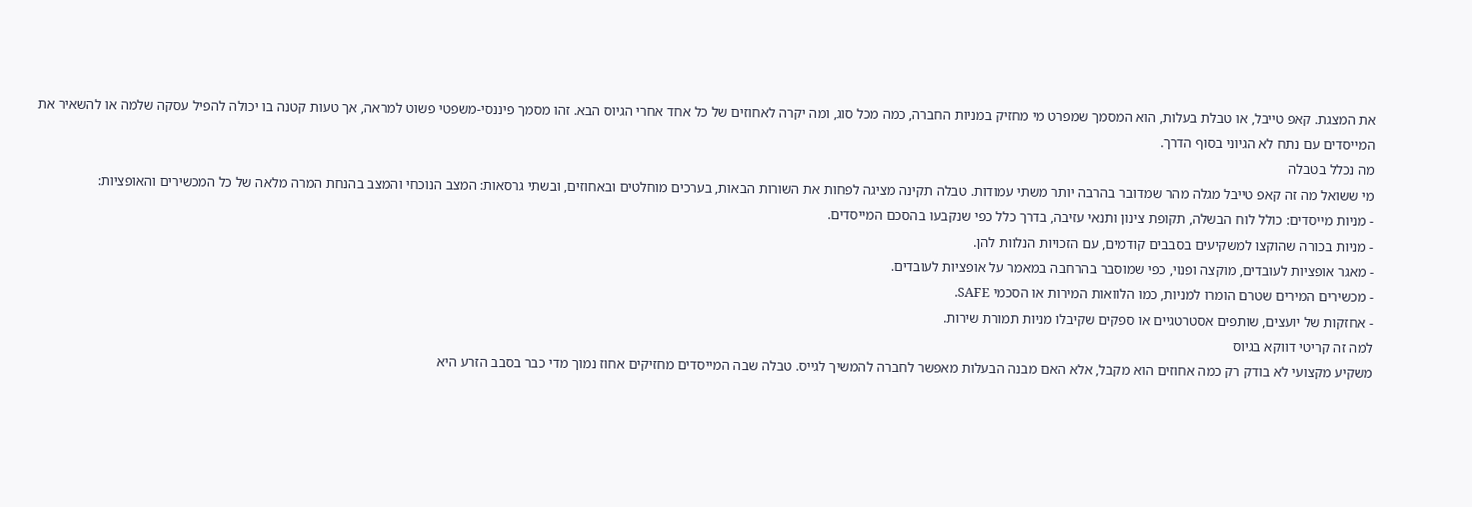את המצגת. קאפ טייבל, או טבלת בעלות, הוא המסמך שמפרט מי מחזיק במניות החברה, כמה מכל סוג, ומה יקרה לאחוזים של כל אחד אחרי הגיוס הבא. זהו מסמך פיננסי-משפטי פשוט למראה, אך טעות קטנה בו יכולה להפיל עסקה שלמה או להשאיר את המייסדים עם נתח לא הגיוני בסוף הדרך.
מה נכלל בטבלה
מי ששואל מה זה קאפ טייבל מגלה מהר שמדובר בהרבה יותר משתי עמודות. טבלה תקינה מציגה לפחות את השורות הבאות, בערכים מוחלטים ובאחוזים, ובשתי גרסאות: המצב הנוכחי והמצב בהנחת המרה מלאה של כל המכשירים והאופציות:
- מניות מייסדים: כולל לוח הבשלה, תקופת צינון ותנאי עזיבה, בדרך כלל כפי שנקבעו בהסכם המייסדים.
- מניות בכורה שהוקצו למשקיעים בסבבים קודמים, עם הזכויות הנלוות להן.
- מאגר אופציות לעובדים, מוקצה ופנוי, כפי שמוסבר בהרחבה במאמר על אופציות לעובדים.
- מכשירים המירים שטרם הומרו למניות, כמו הלוואות המירות או הסכמי SAFE.
- אחזקות של יועצים, שותפים אסטרטגיים או ספקים שקיבלו מניות תמורת שירות.
למה זה קריטי דווקא בגיוס
משקיע מקצועי לא בודק רק כמה אחוזים הוא מקבל, אלא האם מבנה הבעלות מאפשר לחברה להמשיך לגייס. טבלה שבה המייסדים מחזיקים אחוז נמוך מדי כבר בסבב הזרע היא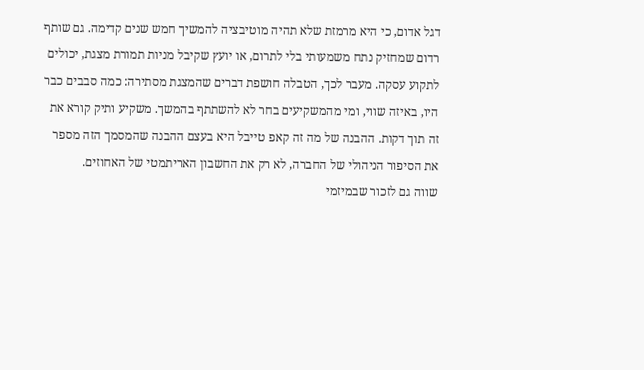דגל אדום, כי היא מרמזת שלא תהיה מוטיבציה להמשיך חמש שנים קדימה. גם שותף רדום שמחזיק נתח משמעותי בלי לתרום, או יועץ שקיבל מניות תמורת מצגת, יכולים לתקוע עסקה. מעבר לכך, הטבלה חושפת דברים שהמצגת מסתירה: כמה סבבים כבר היו, באיזה שווי, ומי מהמשקיעים בחר לא להשתתף בהמשך. משקיע ותיק קורא את זה תוך דקות. ההבנה של מה זה קאפ טייבל היא בעצם ההבנה שהמסמך הזה מספר את הסיפור הניהולי של החברה, לא רק את החשבון האריתמטי של האחוזים.
שווה גם לזכור שבמיזמי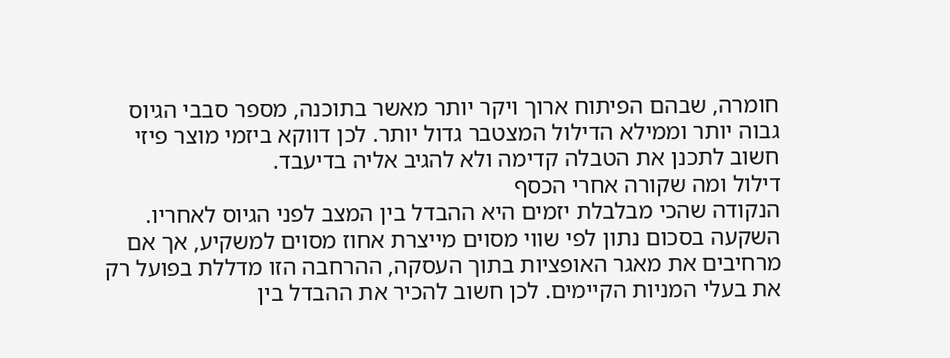חומרה, שבהם הפיתוח ארוך ויקר יותר מאשר בתוכנה, מספר סבבי הגיוס גבוה יותר וממילא הדילול המצטבר גדול יותר. לכן דווקא ביזמי מוצר פיזי חשוב לתכנן את הטבלה קדימה ולא להגיב אליה בדיעבד.
דילול ומה שקורה אחרי הכסף
הנקודה שהכי מבלבלת יזמים היא ההבדל בין המצב לפני הגיוס לאחריו. השקעה בסכום נתון לפי שווי מסוים מייצרת אחוז מסוים למשקיע, אך אם מרחיבים את מאגר האופציות בתוך העסקה, ההרחבה הזו מדללת בפועל רק את בעלי המניות הקיימים. לכן חשוב להכיר את ההבדל בין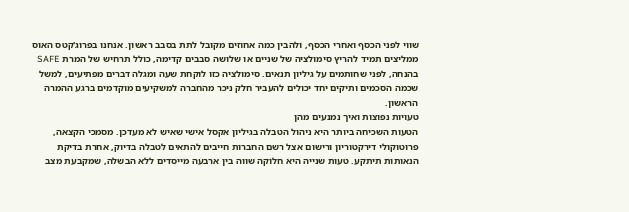שווי לפני הכסף ואחרי הכסף, ולהבין כמה אחוזים מקובל לתת בסבב ראשון. אנחנו בפרוג'קטס האוס ממליצים תמיד להריץ סימולציה של שניים או שלושה סבבים קדימה, כולל תרחיש של המרת SAFE בהנחה, לפני שחותמים על גיליון תנאים. סימולציה כזו לוקחת שעה ומגלה דברים מפתיעים, למשל שכמה הסכמים ותיקים יחד יכולים להעביר חלק ניכר מהחברה למשקיעים מוקדמים ברגע ההמרה הראשון.
טעויות נפוצות ואיך נמנעים מהן
הטעות השכיחה ביותר היא ניהול הטבלה בגיליון אקסל אישי שאיש לא מעדכן. מסמכי הקצאה, פרוטוקולי דירקטוריון ורישום אצל רשם החברות חייבים להתאים לטבלה בדיוק, אחרת בדיקת הנאותות תיתקע. טעות שנייה היא חלוקה שווה בין ארבעה מייסדים ללא הבשלה, שמקבעת מצב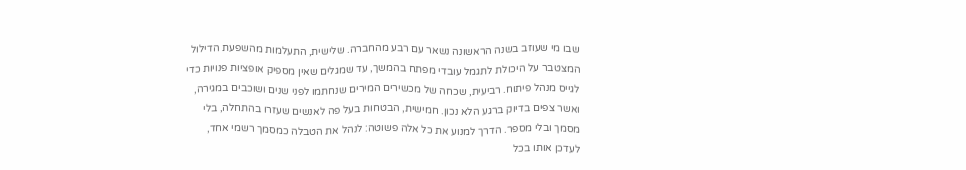שבו מי שעוזב בשנה הראשונה נשאר עם רבע מהחברה. שלישית, התעלמות מהשפעת הדילול המצטבר על היכולת לתגמל עובדי מפתח בהמשך, עד שמגלים שאין מספיק אופציות פנויות כדי לגייס מנהל פיתוח. רביעית, שכחה של מכשירים המירים שנחתמו לפני שנים ושוכבים במגירה, ואשר צפים בדיוק ברגע הלא נכון. חמישית, הבטחות בעל פה לאנשים שעזרו בהתחלה, בלי מסמך ובלי מספר. הדרך למנוע את כל אלה פשוטה: לנהל את הטבלה כמסמך רשמי אחד, לעדכן אותו בכל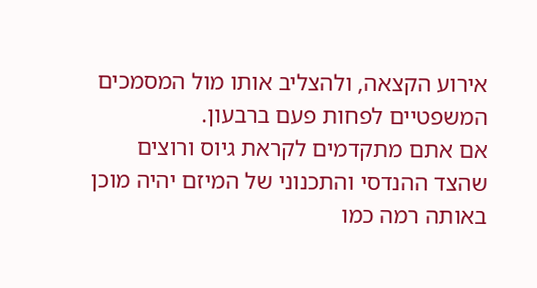אירוע הקצאה, ולהצליב אותו מול המסמכים המשפטיים לפחות פעם ברבעון.
אם אתם מתקדמים לקראת גיוס ורוצים שהצד ההנדסי והתכנוני של המיזם יהיה מוכן באותה רמה כמו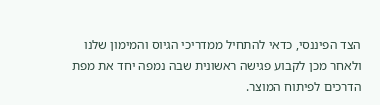הצד הפיננסי, כדאי להתחיל ממדריכי הגיוס והמימון שלנו ולאחר מכן לקבוע פגישה ראשונית שבה נמפה יחד את מפת הדרכים לפיתוח המוצר.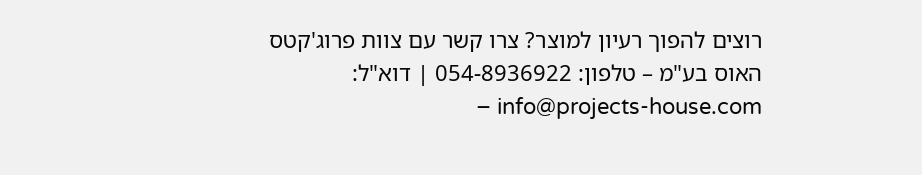רוצים להפוך רעיון למוצר? צרו קשר עם צוות פרוג'קטס האוס בע"מ – טלפון: 054-8936922 | דוא"ל: info@projects-house.com –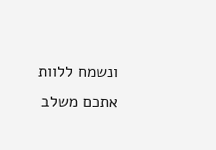ונשמח ללוות אתכם משלב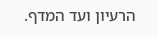הרעיון ועד המדף.